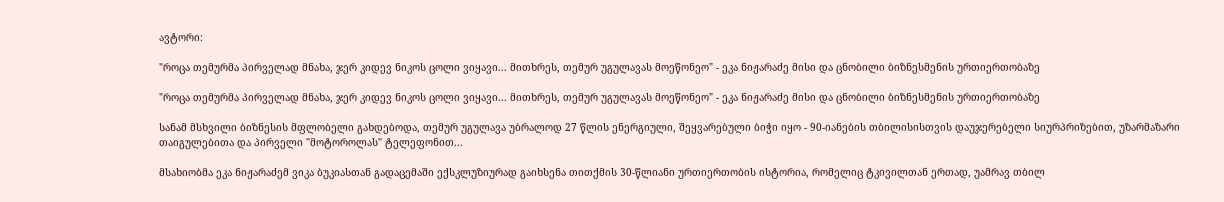ავტორი:

"როცა თემურმა პირველად მნახა, ჯერ კიდევ ნიკოს ცოლი ვიყავი... მითხრეს, თემურ უგულავას მოეწონეო" - ეკა ნიჟარაძე მისი და ცნობილი ბიზნესმენის ურთიერთობაზე

"როცა თემურმა პირველად მნახა, ჯერ კიდევ ნიკოს ცოლი ვიყავი... მითხრეს, თემურ უგულავას მოეწონეო" - ეკა ნიჟარაძე მისი და ცნობილი ბიზნესმენის ურთიერთობაზე

სანამ მსხვილი ბიზნესის მფლობელი გახდებოდა, თემურ უგულავა უბრალოდ 27 წლის ენერგიული, შეყვარებული ბიჭი იყო - 90-იანების თბილისისთვის დაუჯერებელი სიურპრიზებით, უზარმაზარი თაიგულებითა და პირველი "მოტოროლას" ტელეფონით...

მსახიობმა ეკა ნიჟარაძემ ვიკა ბუკიასთან გადაცემაში ექსკლუზიურად გაიხსენა თითქმის 30-წლიანი ურთიერთობის ისტორია, რომელიც ტკივილთან ერთად, უამრავ თბილ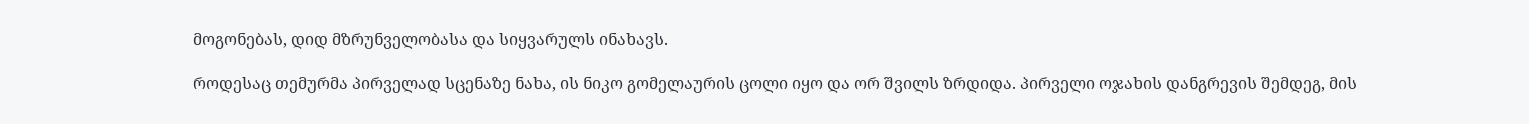მოგონებას, დიდ მზრუნველობასა და სიყვარულს ინახავს.

როდესაც თემურმა პირველად სცენაზე ნახა, ის ნიკო გომელაურის ცოლი იყო და ორ შვილს ზრდიდა. პირველი ოჯახის დანგრევის შემდეგ, მის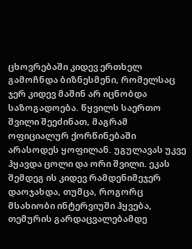ცხოვრებაში კიდევ ერთხელ გამოჩნდა ბიზნესმენი, რომელსაც ჯერ კიდევ მაშინ არ იცნობდა საზოგადოება. წყვილს საერთო შვილი შეეძინათ, მაგრამ ოფიციალურ ქორწინებაში არასოდეს ყოფილან. უგულავას უკვე ჰყავდა ცოლი და ორი შვილი. ეკას შემდეგ ის კიდევ რამდენიმეჯერ დაოჯახდა, თუმცა, როგორც მსახიობი ინტერვიუში ჰყვება, თემურის გარდაცვალებამდე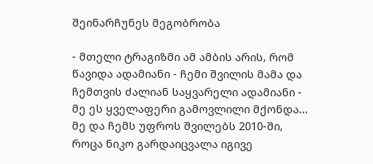შეინარჩუნეს მეგობრობა

- მთელი ტრაგიზმი ამ ამბის არის, რომ წავიდა ადამიანი - ჩემი შვილის მამა და ჩემთვის ძალიან საყვარელი ადამიანი - მე ეს ყველაფერი გამოვლილი მქონდა... მე და ჩემს უფროს შვილებს 2010-ში, როცა ნიკო გარდაიცვალა იგივე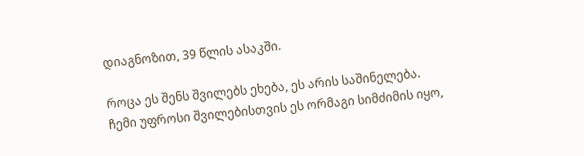დიაგნოზით, 39 წლის ასაკში.

როცა ეს შენს შვილებს ეხება, ეს არის საშინელება. ჩემი უფროსი შვილებისთვის ეს ორმაგი სიმძიმის იყო,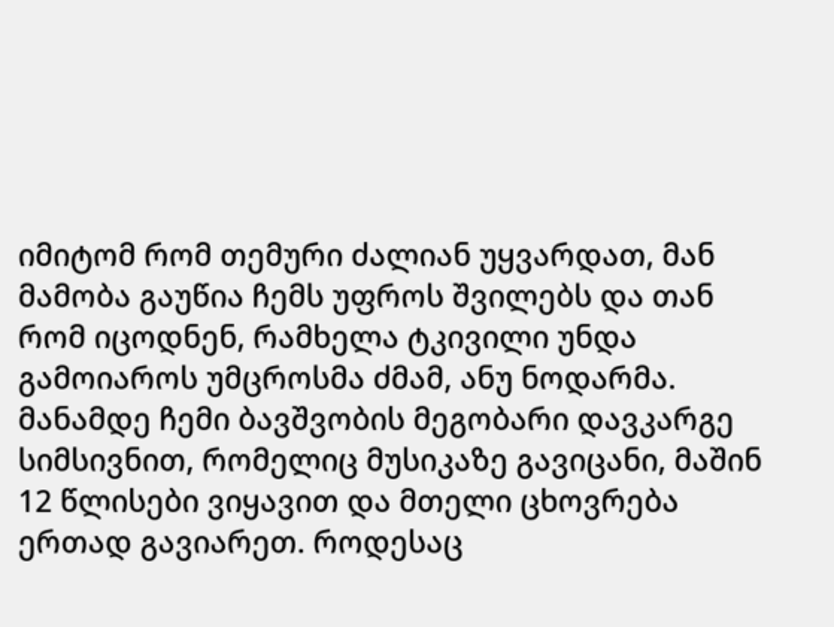იმიტომ რომ თემური ძალიან უყვარდათ, მან მამობა გაუწია ჩემს უფროს შვილებს და თან რომ იცოდნენ, რამხელა ტკივილი უნდა გამოიაროს უმცროსმა ძმამ, ანუ ნოდარმა. მანამდე ჩემი ბავშვობის მეგობარი დავკარგე სიმსივნით, რომელიც მუსიკაზე გავიცანი, მაშინ 12 წლისები ვიყავით და მთელი ცხოვრება ერთად გავიარეთ. როდესაც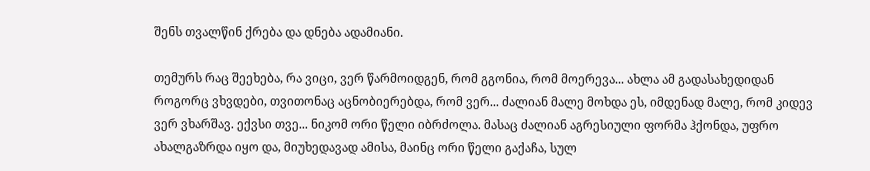შენს თვალწინ ქრება და დნება ადამიანი.

თემურს რაც შეეხება, რა ვიცი, ვერ წარმოიდგენ, რომ გგონია, რომ მოერევა... ახლა ამ გადასახედიდან როგორც ვხვდები, თვითონაც აცნობიერებდა, რომ ვერ... ძალიან მალე მოხდა ეს, იმდენად მალე, რომ კიდევ ვერ ვხარშავ. ექვსი თვე... ნიკომ ორი წელი იბრძოლა. მასაც ძალიან აგრესიული ფორმა ჰქონდა, უფრო ახალგაზრდა იყო და, მიუხედავად ამისა, მაინც ორი წელი გაქაჩა, სულ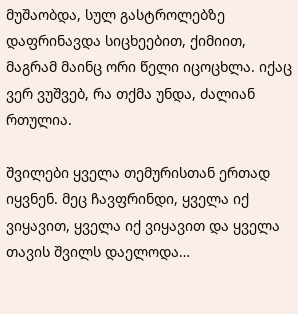მუშაობდა, სულ გასტროლებზე დაფრინავდა სიცხეებით, ქიმიით, მაგრამ მაინც ორი წელი იცოცხლა. იქაც ვერ ვუშვებ, რა თქმა უნდა, ძალიან რთულია.

შვილები ყველა თემურისთან ერთად იყვნენ. მეც ჩავფრინდი, ყველა იქ ვიყავით, ყველა იქ ვიყავით და ყველა თავის შვილს დაელოდა…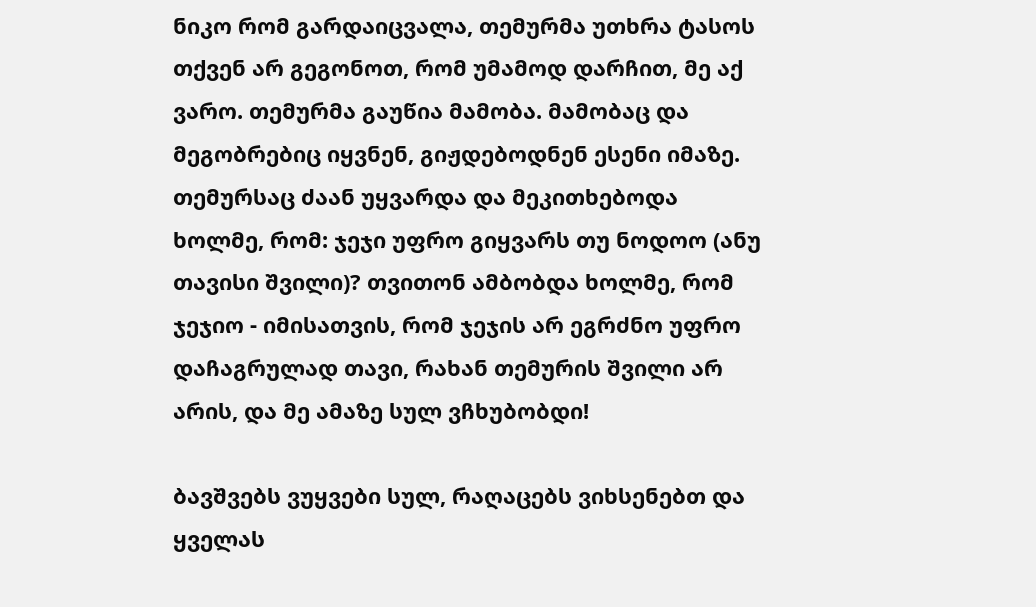ნიკო რომ გარდაიცვალა, თემურმა უთხრა ტასოს თქვენ არ გეგონოთ, რომ უმამოდ დარჩით, მე აქ ვარო. თემურმა გაუწია მამობა. მამობაც და მეგობრებიც იყვნენ, გიჟდებოდნენ ესენი იმაზე. თემურსაც ძაან უყვარდა და მეკითხებოდა ხოლმე, რომ: ჯეჯი უფრო გიყვარს თუ ნოდოო (ანუ თავისი შვილი)? თვითონ ამბობდა ხოლმე, რომ ჯეჯიო - იმისათვის, რომ ჯეჯის არ ეგრძნო უფრო დაჩაგრულად თავი, რახან თემურის შვილი არ არის, და მე ამაზე სულ ვჩხუბობდი!

ბავშვებს ვუყვები სულ, რაღაცებს ვიხსენებთ და ყველას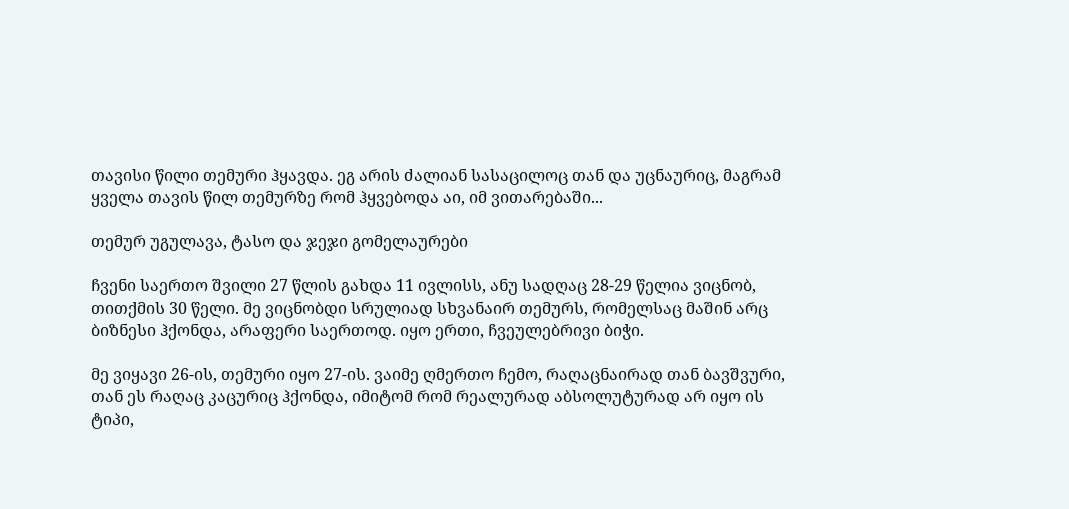თავისი წილი თემური ჰყავდა. ეგ არის ძალიან სასაცილოც თან და უცნაურიც, მაგრამ ყველა თავის წილ თემურზე რომ ჰყვებოდა აი, იმ ვითარებაში...

თემურ უგულავა, ტასო და ჯეჯი გომელაურები

ჩვენი საერთო შვილი 27 წლის გახდა 11 ივლისს, ანუ სადღაც 28-29 წელია ვიცნობ, თითქმის 30 წელი. მე ვიცნობდი სრულიად სხვანაირ თემურს, რომელსაც მაშინ არც ბიზნესი ჰქონდა, არაფერი საერთოდ. იყო ერთი, ჩვეულებრივი ბიჭი.

მე ვიყავი 26-ის, თემური იყო 27-ის. ვაიმე ღმერთო ჩემო, რაღაცნაირად თან ბავშვური, თან ეს რაღაც კაცურიც ჰქონდა, იმიტომ რომ რეალურად აბსოლუტურად არ იყო ის ტიპი,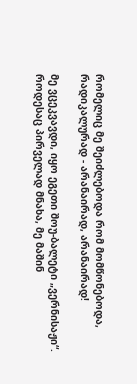რომელიც მე შეიძლებოდა რომ მომწონებოდა, რადიკალურად - არანაირად, არანაირად!

მე ვცეკვავდი, იყო ეგეთი შოუ-ბალეტი „ვერნისაჟი“. როდესაც პირველად მნახა, მე მაშინ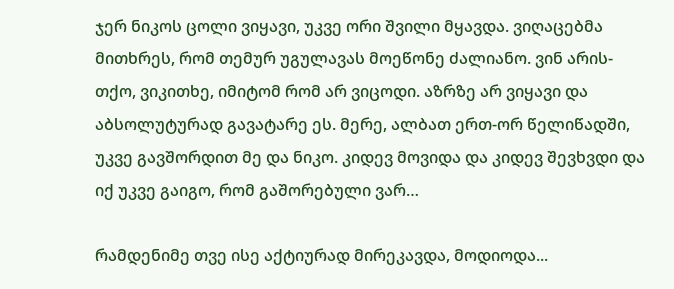ჯერ ნიკოს ცოლი ვიყავი, უკვე ორი შვილი მყავდა. ვიღაცებმა მითხრეს, რომ თემურ უგულავას მოეწონე ძალიანო. ვინ არის-თქო, ვიკითხე, იმიტომ რომ არ ვიცოდი. აზრზე არ ვიყავი და აბსოლუტურად გავატარე ეს. მერე, ალბათ ერთ-ორ წელიწადში, უკვე გავშორდით მე და ნიკო. კიდევ მოვიდა და კიდევ შევხვდი და იქ უკვე გაიგო, რომ გაშორებული ვარ…

რამდენიმე თვე ისე აქტიურად მირეკავდა, მოდიოდა...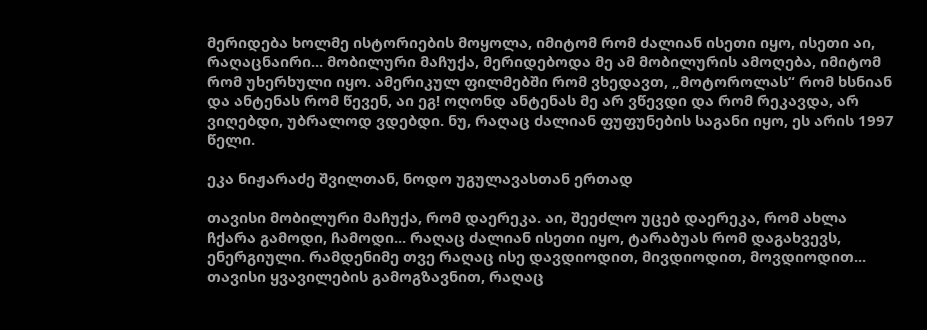მერიდება ხოლმე ისტორიების მოყოლა, იმიტომ რომ ძალიან ისეთი იყო, ისეთი აი, რაღაცნაირი... მობილური მაჩუქა, მერიდებოდა მე ამ მობილურის ამოღება, იმიტომ რომ უხერხული იყო. ამერიკულ ფილმებში რომ ვხედავთ, „მოტოროლას“ რომ ხსნიან და ანტენას რომ წევენ, აი ეგ! ოღონდ ანტენას მე არ ვწევდი და რომ რეკავდა, არ ვიღებდი, უბრალოდ ვდებდი. ნუ, რაღაც ძალიან ფუფუნების საგანი იყო, ეს არის 1997 წელი.

ეკა ნიჟარაძე შვილთან, ნოდო უგულავასთან ერთად

თავისი მობილური მაჩუქა, რომ დაერეკა. აი, შეეძლო უცებ დაერეკა, რომ ახლა ჩქარა გამოდი, ჩამოდი... რაღაც ძალიან ისეთი იყო, ტარაბუას რომ დაგახვევს, ენერგიული. რამდენიმე თვე რაღაც ისე დავდიოდით, მივდიოდით, მოვდიოდით... თავისი ყვავილების გამოგზავნით, რაღაც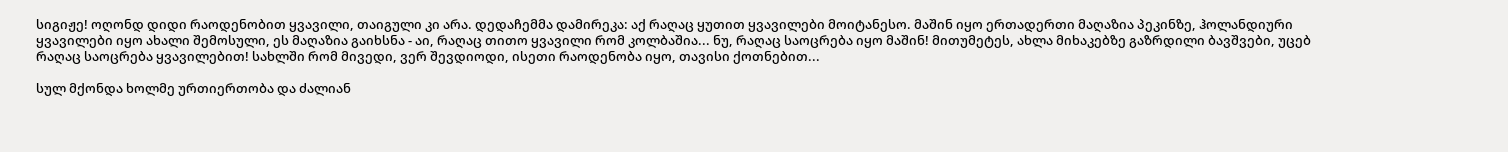სიგიჟე! ოღონდ დიდი რაოდენობით ყვავილი, თაიგული კი არა. დედაჩემმა დამირეკა: აქ რაღაც ყუთით ყვავილები მოიტანესო. მაშინ იყო ერთადერთი მაღაზია პეკინზე, ჰოლანდიური ყვავილები იყო ახალი შემოსული, ეს მაღაზია გაიხსნა - აი, რაღაც თითო ყვავილი რომ კოლბაშია... ნუ, რაღაც საოცრება იყო მაშინ! მითუმეტეს, ახლა მიხაკებზე გაზრდილი ბავშვები, უცებ რაღაც საოცრება ყვავილებით! სახლში რომ მივედი, ვერ შევდიოდი, ისეთი რაოდენობა იყო, თავისი ქოთნებით...

სულ მქონდა ხოლმე ურთიერთობა და ძალიან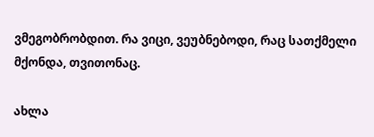ვმეგობრობდით. რა ვიცი, ვეუბნებოდი, რაც სათქმელი მქონდა, თვითონაც.

ახლა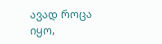ავად როცა იყო,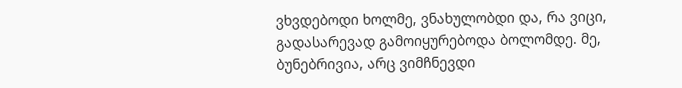ვხვდებოდი ხოლმე, ვნახულობდი და, რა ვიცი, გადასარევად გამოიყურებოდა ბოლომდე. მე, ბუნებრივია, არც ვიმჩნევდი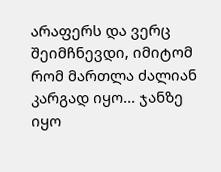არაფერს და ვერც შეიმჩნევდი, იმიტომ რომ მართლა ძალიან კარგად იყო... ჯანზე იყო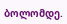ბოლომდე.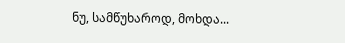ნუ, სამწუხაროდ, მოხდა...